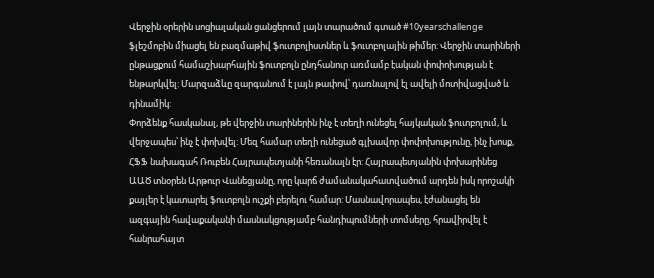Վերջին օրերին սոցիալական ցանցերում լայն տարածում գտած #10yearschallenge ֆլեշմոբին միացել են բազմաթիվ ֆուտբոլիստներ և ֆուտբոլային թիմեր: Վերջին տարիների ընթացքում համաշխարհային ֆուտբոլն ընդհանուր առմամբ էական փոփոխության է ենթարկվել: Մարզաձևը զարգանում է լայն թափով՝ դառնալով էլ ավելի մոտիվացված և դինամիկ:
Փորձենք հասկանալ, թե վերջին տարիներին ինչ է տեղի ունեցել հայկական ֆուտբոլում, և վերջապես՝ ինչ է փոխվել: Մեզ համար տեղի ունեցած գլխավոր փոփոխությունը, ինչ խոսք, ՀՖՖ նախագահ Ռուբեն Հայրապետյանի հեռանալն էր: Հայրապետյանին փոխարինեց ԱԱԾ տնօրեն Արթուր Վանեցյանը, որը կարճ ժամանակահատվածում արդեն իսկ որոշակի քայլեր է կատարել ֆուտբոլն ուշքի բերելու համար: Մասնավորապես, էժանացել են ազգային հավաքականի մասնակցությամբ հանդիպումների տոմսերը, հրավիրվել է հանրահայտ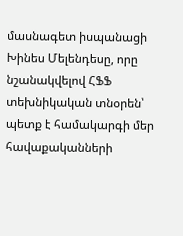մասնագետ իսպանացի Խինես Մելենդեսը, որը նշանակվելով ՀՖՖ տեխնիկական տնօրեն՝ պետք է համակարգի մեր հավաքականների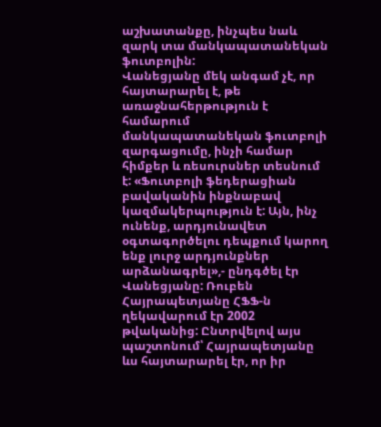աշխատանքը, ինչպես նաև զարկ տա մանկապատանեկան ֆուտբոլին:
Վանեցյանը մեկ անգամ չէ, որ հայտարարել է, թե առաջնահերթություն է համարում մանկապատանեկան ֆուտբոլի զարգացումը, ինչի համար հիմքեր և ռեսուրսներ տեսնում է: «Ֆուտբոլի ֆեդերացիան բավականին ինքնաբավ կազմակերպություն է: Այն, ինչ ունենք, արդյունավետ օգտագործելու դեպքում կարող ենք լուրջ արդյունքներ արձանագրել»,- ընդգծել էր Վանեցյանը: Ռուբեն Հայրապետյանը ՀՖՖ-ն ղեկավարում էր 2002 թվականից: Ընտրվելով այս պաշտոնում՝ Հայրապետյանը ևս հայտարարել էր, որ իր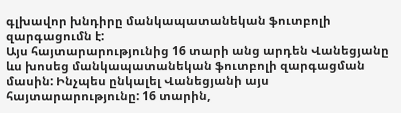գլխավոր խնդիրը մանկապատանեկան ֆուտբոլի զարգացումն է:
Այս հայտարարությունից 16 տարի անց արդեն Վանեցյանը ևս խոսեց մանկապատանեկան ֆուտբոլի զարգացման մասին: Ինչպես ընկալել Վանեցյանի այս հայտարարությունը: 16 տարին,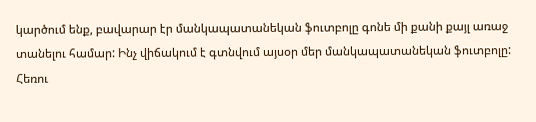կարծում ենք, բավարար էր մանկապատանեկան ֆուտբոլը գոնե մի քանի քայլ առաջ տանելու համար: Ինչ վիճակում է գտնվում այսօր մեր մանկապատանեկան ֆուտբոլը: Հեռու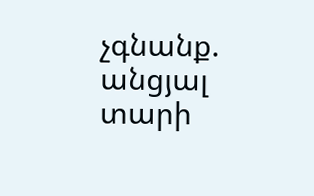չգնանք. անցյալ տարի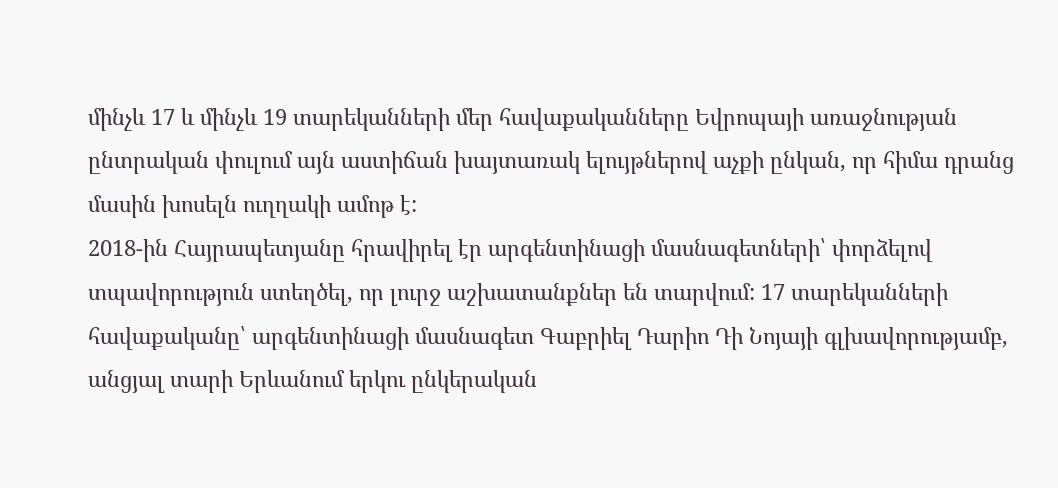մինչև 17 և մինչև 19 տարեկանների մեր հավաքականները Եվրոպայի առաջնության ընտրական փուլում այն աստիճան խայտառակ ելույթներով աչքի ընկան, որ հիմա դրանց մասին խոսելն ուղղակի ամոթ է:
2018-ին Հայրապետյանը հրավիրել էր արգենտինացի մասնագետների՝ փորձելով տպավորություն ստեղծել, որ լուրջ աշխատանքներ են տարվում: 17 տարեկանների հավաքականը՝ արգենտինացի մասնագետ Գաբրիել Դարիո Դի Նոյայի գլխավորությամբ, անցյալ տարի Երևանում երկու ընկերական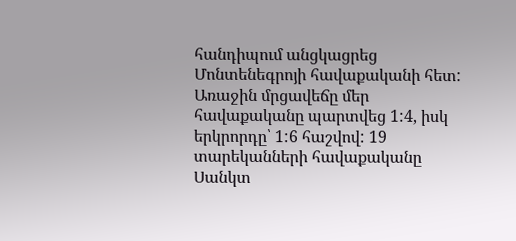հանդիպում անցկացրեց Մոնտենեգրոյի հավաքականի հետ: Առաջին մրցավեճը մեր հավաքականը պարտվեց 1:4, իսկ երկրորդը՝ 1:6 հաշվով: 19 տարեկանների հավաքականը Սանկտ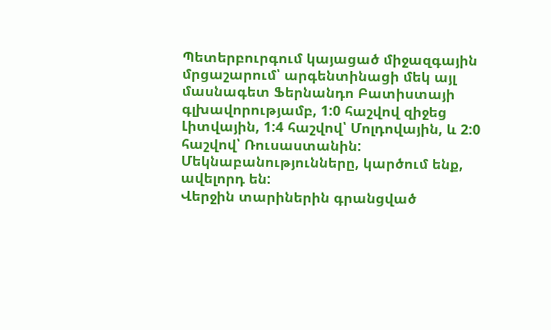Պետերբուրգում կայացած միջազգային մրցաշարում՝ արգենտինացի մեկ այլ մասնագետ Ֆերնանդո Բատիստայի գլխավորությամբ, 1:0 հաշվով զիջեց Լիտվային, 1:4 հաշվով՝ Մոլդովային, և 2:0 հաշվով՝ Ռուսաստանին: Մեկնաբանությունները, կարծում ենք, ավելորդ են:
Վերջին տարիներին գրանցված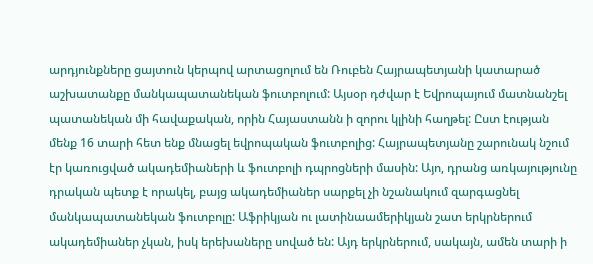արդյունքները ցայտուն կերպով արտացոլում են Ռուբեն Հայրապետյանի կատարած աշխատանքը մանկապատանեկան ֆուտբոլում: Այսօր դժվար է Եվրոպայում մատնանշել պատանեկան մի հավաքական, որին Հայաստանն ի զորու կլինի հաղթել: Ըստ էության մենք 16 տարի հետ ենք մնացել եվրոպական ֆուտբոլից: Հայրապետյանը շարունակ նշում էր կառուցված ակադեմիաների և ֆուտբոլի դպրոցների մասին: Այո, դրանց առկայությունը դրական պետք է որակել, բայց ակադեմիաներ սարքել չի նշանակում զարգացնել մանկապատանեկան ֆուտբոլը: Աֆրիկյան ու լատինաամերիկյան շատ երկրներում ակադեմիաներ չկան, իսկ երեխաները սոված են: Այդ երկրներում, սակայն, ամեն տարի ի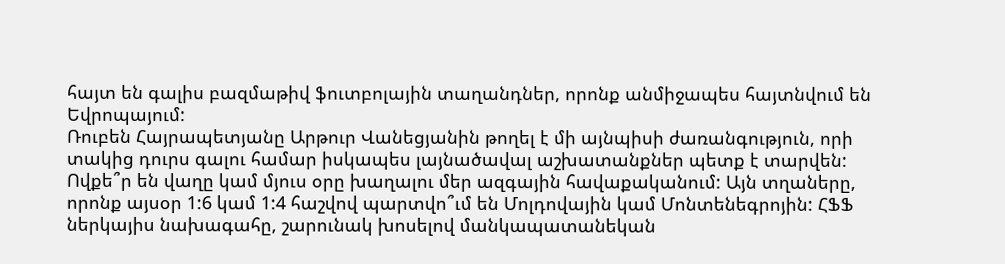հայտ են գալիս բազմաթիվ ֆուտբոլային տաղանդներ, որոնք անմիջապես հայտնվում են Եվրոպայում:
Ռուբեն Հայրապետյանը Արթուր Վանեցյանին թողել է մի այնպիսի ժառանգություն, որի տակից դուրս գալու համար իսկապես լայնածավալ աշխատանքներ պետք է տարվեն: Ովքե՞ր են վաղը կամ մյուս օրը խաղալու մեր ազգային հավաքականում: Այն տղաները, որոնք այսօր 1:6 կամ 1:4 հաշվով պարտվո՞ւմ են Մոլդովային կամ Մոնտենեգրոյին: ՀՖՖ ներկայիս նախագահը, շարունակ խոսելով մանկապատանեկան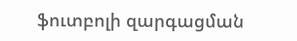ֆուտբոլի զարգացման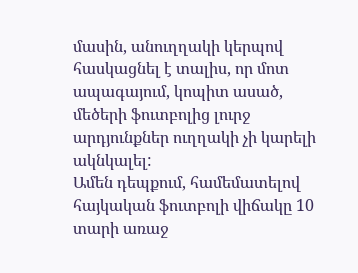մասին, անուղղակի կերպով հասկացնել է տալիս, որ մոտ ապագայում, կոպիտ ասած, մեծերի ֆուտբոլից լուրջ արդյունքներ ուղղակի չի կարելի ակնկալել:
Ամեն դեպքում, համեմատելով հայկական ֆուտբոլի վիճակը 10 տարի առաջ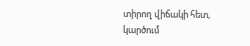տիրող վիճակի հետ, կարծում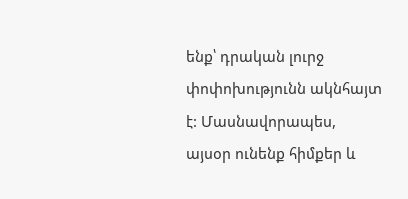ենք՝ դրական լուրջ փոփոխությունն ակնհայտ է: Մասնավորապես, այսօր ունենք հիմքեր և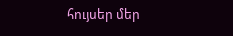հույսեր մեր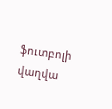ֆուտբոլի վաղվա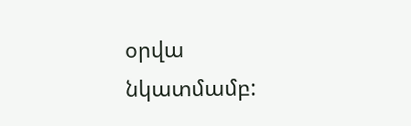օրվա նկատմամբ: